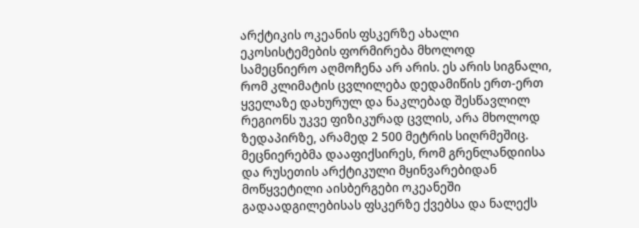არქტიკის ოკეანის ფსკერზე ახალი ეკოსისტემების ფორმირება მხოლოდ სამეცნიერო აღმოჩენა არ არის. ეს არის სიგნალი, რომ კლიმატის ცვლილება დედამიწის ერთ-ერთ ყველაზე დახურულ და ნაკლებად შესწავლილ რეგიონს უკვე ფიზიკურად ცვლის, არა მხოლოდ ზედაპირზე, არამედ 2 500 მეტრის სიღრმეშიც. მეცნიერებმა დააფიქსირეს, რომ გრენლანდიისა და რუსეთის არქტიკული მყინვარებიდან მოწყვეტილი აისბერგები ოკეანეში გადაადგილებისას ფსკერზე ქვებსა და ნალექს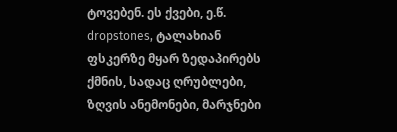ტოვებენ. ეს ქვები, ე.წ. dropstones, ტალახიან ფსკერზე მყარ ზედაპირებს ქმნის, სადაც ღრუბლები, ზღვის ანემონები, მარჯნები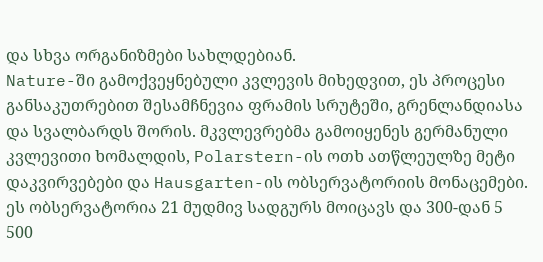და სხვა ორგანიზმები სახლდებიან.
Nature-ში გამოქვეყნებული კვლევის მიხედვით, ეს პროცესი განსაკუთრებით შესამჩნევია ფრამის სრუტეში, გრენლანდიასა და სვალბარდს შორის. მკვლევრებმა გამოიყენეს გერმანული კვლევითი ხომალდის, Polarstern-ის ოთხ ათწლეულზე მეტი დაკვირვებები და Hausgarten-ის ობსერვატორიის მონაცემები. ეს ობსერვატორია 21 მუდმივ სადგურს მოიცავს და 300-დან 5 500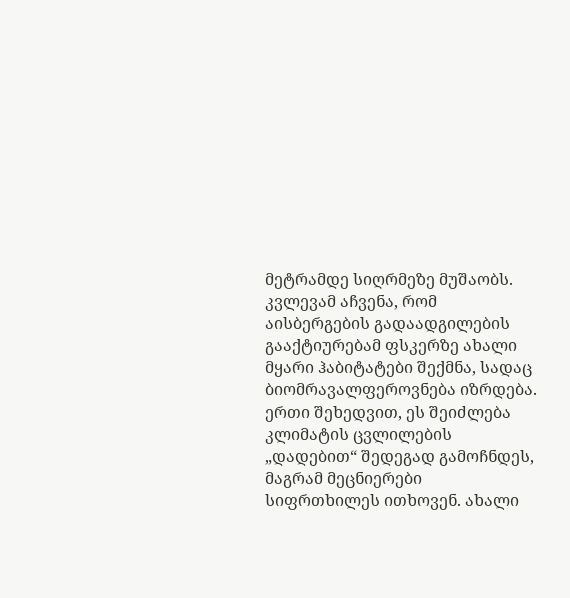მეტრამდე სიღრმეზე მუშაობს. კვლევამ აჩვენა, რომ აისბერგების გადაადგილების გააქტიურებამ ფსკერზე ახალი მყარი ჰაბიტატები შექმნა, სადაც ბიომრავალფეროვნება იზრდება.
ერთი შეხედვით, ეს შეიძლება კლიმატის ცვლილების „დადებით“ შედეგად გამოჩნდეს, მაგრამ მეცნიერები სიფრთხილეს ითხოვენ. ახალი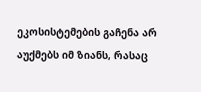ეკოსისტემების გაჩენა არ აუქმებს იმ ზიანს, რასაც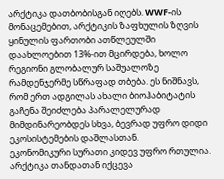არქტიკა დათბობისგან იღებს. WWF-ის მონაცემებით, არქტიკის ზაფხულის ზღვის ყინულის ფართობი ათწლეულში დაახლოებით 13%-ით მცირდება, ხოლო რეგიონი გლობალურ საშუალოზე რამდენჯერმე სწრაფად თბება. ეს ნიშნავს, რომ ერთ ადგილას ახალი ბიოჰაბიტატის გაჩენა შეიძლება პარალელურად მიმდინარეობდეს სხვა, ბევრად უფრო დიდი ეკოსისტემების დაშლასთან.
ეკონომიკური სურათი კიდევ უფრო რთულია. არქტიკა თანდათან იქცევა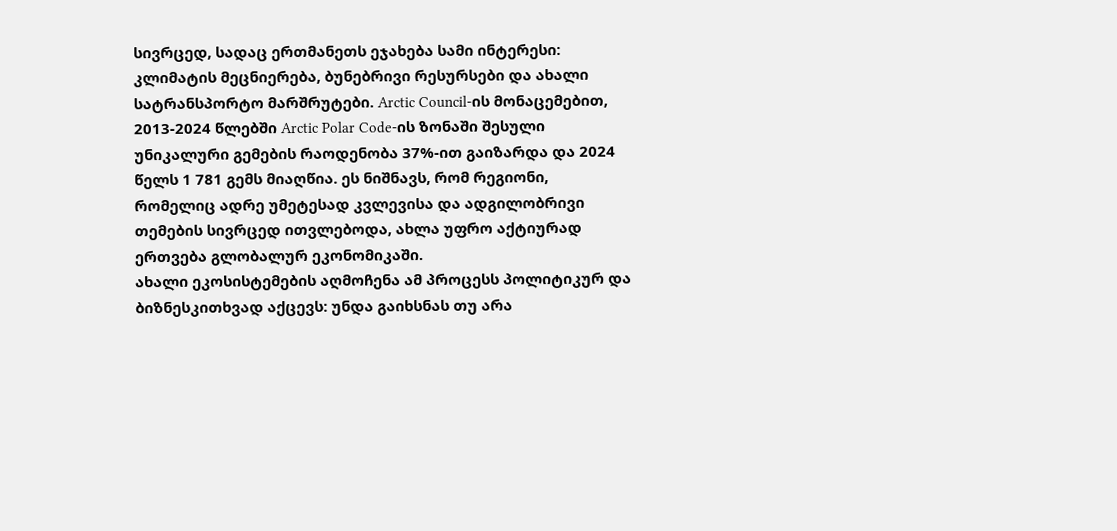სივრცედ, სადაც ერთმანეთს ეჯახება სამი ინტერესი: კლიმატის მეცნიერება, ბუნებრივი რესურსები და ახალი სატრანსპორტო მარშრუტები. Arctic Council-ის მონაცემებით, 2013-2024 წლებში Arctic Polar Code-ის ზონაში შესული უნიკალური გემების რაოდენობა 37%-ით გაიზარდა და 2024 წელს 1 781 გემს მიაღწია. ეს ნიშნავს, რომ რეგიონი, რომელიც ადრე უმეტესად კვლევისა და ადგილობრივი თემების სივრცედ ითვლებოდა, ახლა უფრო აქტიურად ერთვება გლობალურ ეკონომიკაში.
ახალი ეკოსისტემების აღმოჩენა ამ პროცესს პოლიტიკურ და ბიზნესკითხვად აქცევს: უნდა გაიხსნას თუ არა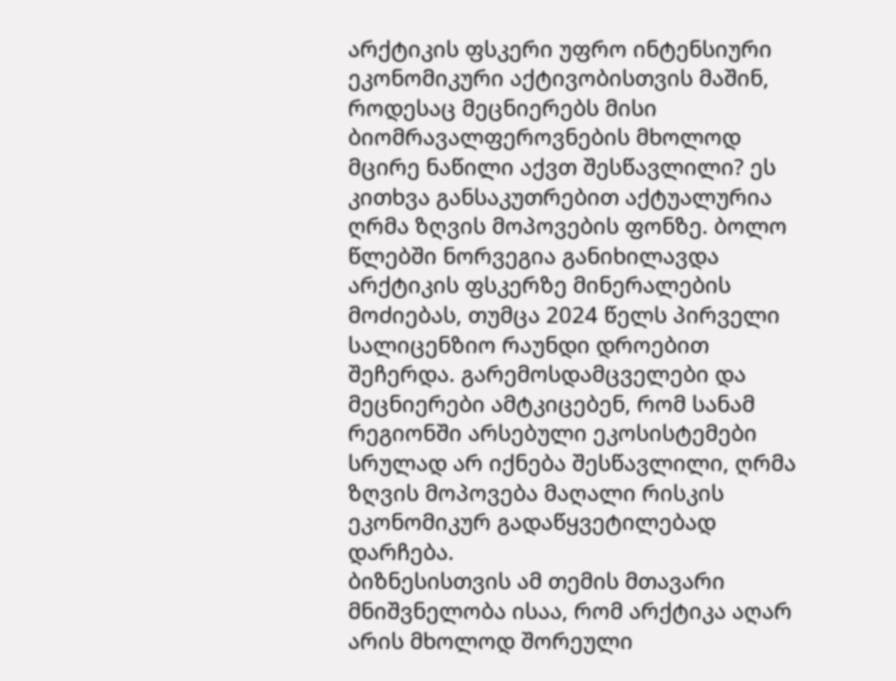არქტიკის ფსკერი უფრო ინტენსიური ეკონომიკური აქტივობისთვის მაშინ, როდესაც მეცნიერებს მისი ბიომრავალფეროვნების მხოლოდ მცირე ნაწილი აქვთ შესწავლილი? ეს კითხვა განსაკუთრებით აქტუალურია ღრმა ზღვის მოპოვების ფონზე. ბოლო წლებში ნორვეგია განიხილავდა არქტიკის ფსკერზე მინერალების მოძიებას, თუმცა 2024 წელს პირველი სალიცენზიო რაუნდი დროებით შეჩერდა. გარემოსდამცველები და მეცნიერები ამტკიცებენ, რომ სანამ რეგიონში არსებული ეკოსისტემები სრულად არ იქნება შესწავლილი, ღრმა ზღვის მოპოვება მაღალი რისკის ეკონომიკურ გადაწყვეტილებად დარჩება.
ბიზნესისთვის ამ თემის მთავარი მნიშვნელობა ისაა, რომ არქტიკა აღარ არის მხოლოდ შორეული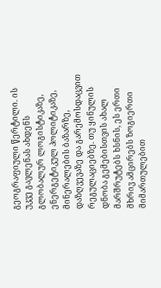გეოგრაფიული წერტილი. ის უკვე გავლენას ახდენს გლობალურ ლოგისტიკაზე, ენერგეტიკულ პოლიტიკაზე, მინერალების ბაზარზე, დაზღვევაზე და გარემოსდაცვით რეგულაციებზე. თუ ყინულის დნობა გემებისთვის ახალ მარშრუტებს ხსნის, ეს ერთი მხრივ ამცირებს ზოგიერთი მიმართულებით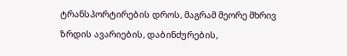ტრანსპორტირების დროს, მაგრამ მეორე მხრივ ზრდის ავარიების, დაბინძურების,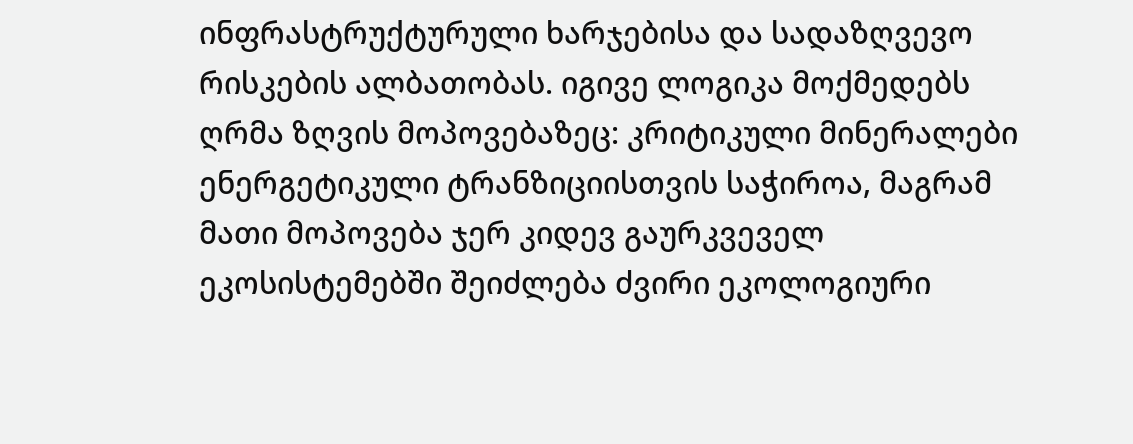ინფრასტრუქტურული ხარჯებისა და სადაზღვევო რისკების ალბათობას. იგივე ლოგიკა მოქმედებს ღრმა ზღვის მოპოვებაზეც: კრიტიკული მინერალები ენერგეტიკული ტრანზიციისთვის საჭიროა, მაგრამ მათი მოპოვება ჯერ კიდევ გაურკვეველ ეკოსისტემებში შეიძლება ძვირი ეკოლოგიური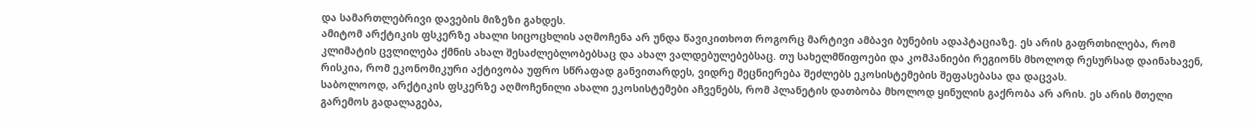და სამართლებრივი დავების მიზეზი გახდეს.
ამიტომ არქტიკის ფსკერზე ახალი სიცოცხლის აღმოჩენა არ უნდა წავიკითხოთ როგორც მარტივი ამბავი ბუნების ადაპტაციაზე. ეს არის გაფრთხილება, რომ კლიმატის ცვლილება ქმნის ახალ შესაძლებლობებსაც და ახალ ვალდებულებებსაც. თუ სახელმწიფოები და კომპანიები რეგიონს მხოლოდ რესურსად დაინახავენ, რისკია, რომ ეკონომიკური აქტივობა უფრო სწრაფად განვითარდეს, ვიდრე მეცნიერება შეძლებს ეკოსისტემების შეფასებასა და დაცვას.
საბოლოოდ, არქტიკის ფსკერზე აღმოჩენილი ახალი ეკოსისტემები აჩვენებს, რომ პლანეტის დათბობა მხოლოდ ყინულის გაქრობა არ არის. ეს არის მთელი გარემოს გადალაგება,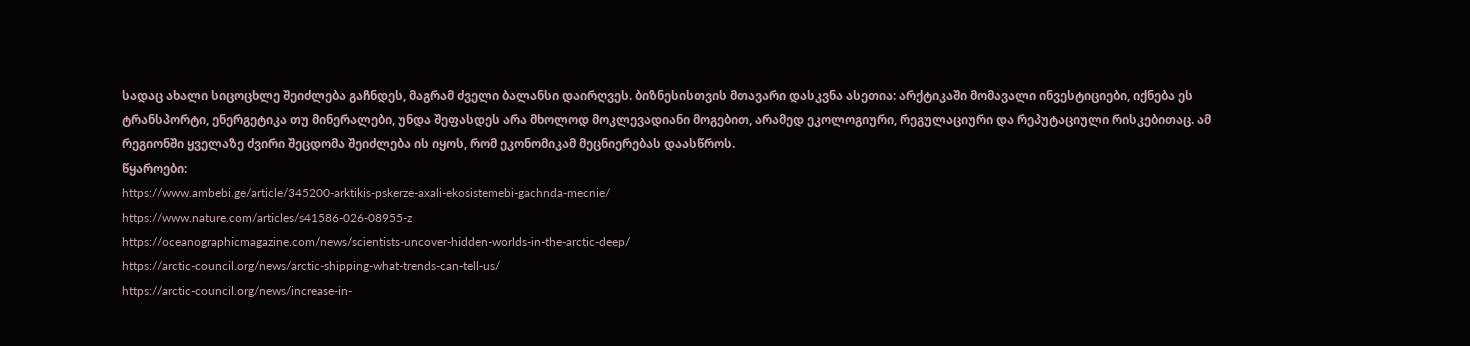სადაც ახალი სიცოცხლე შეიძლება გაჩნდეს, მაგრამ ძველი ბალანსი დაირღვეს. ბიზნესისთვის მთავარი დასკვნა ასეთია: არქტიკაში მომავალი ინვესტიციები, იქნება ეს ტრანსპორტი, ენერგეტიკა თუ მინერალები, უნდა შეფასდეს არა მხოლოდ მოკლევადიანი მოგებით, არამედ ეკოლოგიური, რეგულაციური და რეპუტაციული რისკებითაც. ამ რეგიონში ყველაზე ძვირი შეცდომა შეიძლება ის იყოს, რომ ეკონომიკამ მეცნიერებას დაასწროს.
წყაროები:
https://www.ambebi.ge/article/345200-arktikis-pskerze-axali-ekosistemebi-gachnda-mecnie/
https://www.nature.com/articles/s41586-026-08955-z
https://oceanographicmagazine.com/news/scientists-uncover-hidden-worlds-in-the-arctic-deep/
https://arctic-council.org/news/arctic-shipping-what-trends-can-tell-us/
https://arctic-council.org/news/increase-in-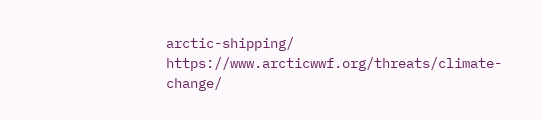arctic-shipping/
https://www.arcticwwf.org/threats/climate-change/